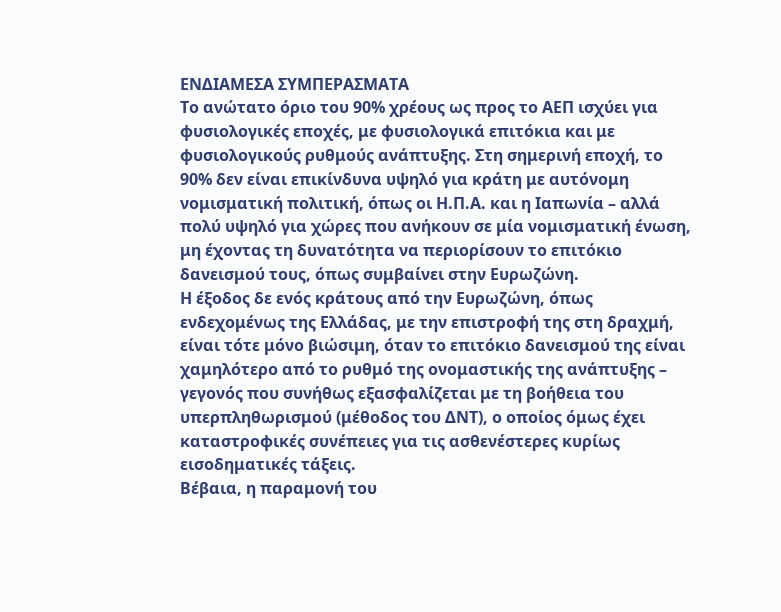ΕΝΔΙΑΜΕΣΑ ΣΥΜΠΕΡΑΣΜΑΤΑ
Το ανώτατο όριο του 90% χρέους ως προς το ΑΕΠ ισχύει για φυσιολογικές εποχές, με φυσιολογικά επιτόκια και με φυσιολογικούς ρυθμούς ανάπτυξης. Στη σημερινή εποχή, το 90% δεν είναι επικίνδυνα υψηλό για κράτη με αυτόνομη νομισματική πολιτική, όπως οι Η.Π.Α. και η Ιαπωνία – αλλά πολύ υψηλό για χώρες που ανήκουν σε μία νομισματική ένωση, μη έχοντας τη δυνατότητα να περιορίσουν το επιτόκιο δανεισμού τους, όπως συμβαίνει στην Ευρωζώνη.
Η έξοδος δε ενός κράτους από την Ευρωζώνη, όπως ενδεχομένως της Ελλάδας, με την επιστροφή της στη δραχμή, είναι τότε μόνο βιώσιμη, όταν το επιτόκιο δανεισμού της είναι χαμηλότερο από το ρυθμό της ονομαστικής της ανάπτυξης – γεγονός που συνήθως εξασφαλίζεται με τη βοήθεια του υπερπληθωρισμού (μέθοδος του ΔΝΤ), ο οποίος όμως έχει καταστροφικές συνέπειες για τις ασθενέστερες κυρίως εισοδηματικές τάξεις.
Βέβαια, η παραμονή του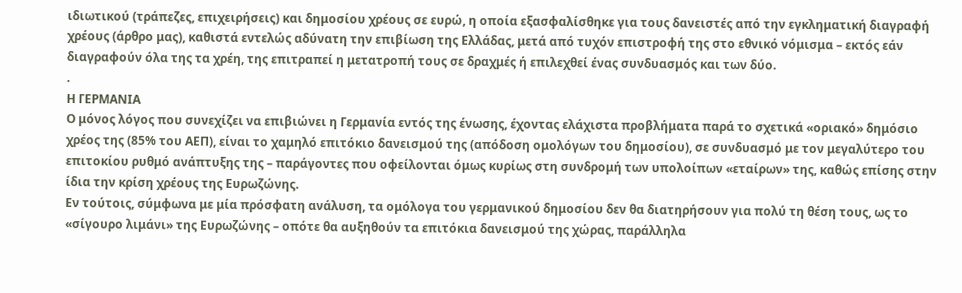ιδιωτικού (τράπεζες, επιχειρήσεις) και δημοσίου χρέους σε ευρώ, η οποία εξασφαλίσθηκε για τους δανειστές από την εγκληματική διαγραφή χρέους (άρθρο μας), καθιστά εντελώς αδύνατη την επιβίωση της Ελλάδας, μετά από τυχόν επιστροφή της στο εθνικό νόμισμα – εκτός εάν διαγραφούν όλα της τα χρέη, της επιτραπεί η μετατροπή τους σε δραχμές ή επιλεχθεί ένας συνδυασμός και των δύο.
.
Η ΓΕΡΜΑΝΙΑ
Ο μόνος λόγος που συνεχίζει να επιβιώνει η Γερμανία εντός της ένωσης, έχοντας ελάχιστα προβλήματα παρά το σχετικά «οριακό» δημόσιο χρέος της (85% του ΑΕΠ), είναι το χαμηλό επιτόκιο δανεισμού της (απόδοση ομολόγων του δημοσίου), σε συνδυασμό με τον μεγαλύτερο του επιτοκίου ρυθμό ανάπτυξης της – παράγοντες που οφείλονται όμως κυρίως στη συνδρομή των υπολοίπων «εταίρων» της, καθώς επίσης στην ίδια την κρίση χρέους της Ευρωζώνης.
Εν τούτοις, σύμφωνα με μία πρόσφατη ανάλυση, τα ομόλογα του γερμανικού δημοσίου δεν θα διατηρήσουν για πολύ τη θέση τους, ως το «σίγουρο λιμάνι» της Ευρωζώνης – οπότε θα αυξηθούν τα επιτόκια δανεισμού της χώρας, παράλληλα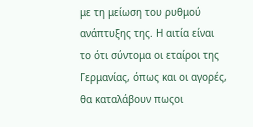με τη μείωση του ρυθμού ανάπτυξης της. Η αιτία είναι το ότι σύντομα οι εταίροι της Γερμανίας, όπως και οι αγορές, θα καταλάβουν πωςοι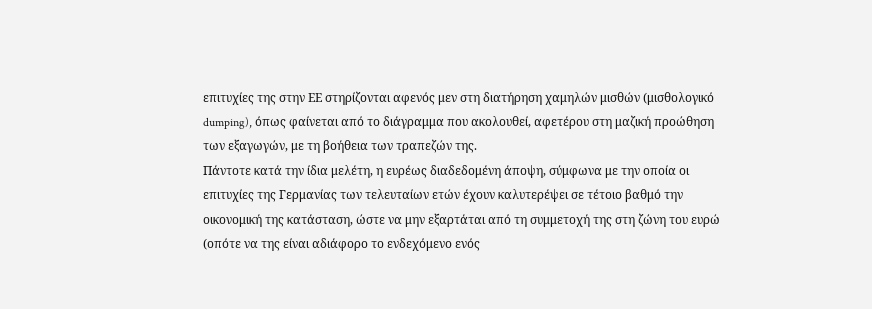επιτυχίες της στην ΕΕ στηρίζονται αφενός μεν στη διατήρηση χαμηλών μισθών (μισθολογικό dumping), όπως φαίνεται από το διάγραμμα που ακολουθεί, αφετέρου στη μαζική προώθηση των εξαγωγών, με τη βοήθεια των τραπεζών της.
Πάντοτε κατά την ίδια μελέτη, η ευρέως διαδεδομένη άποψη, σύμφωνα με την οποία οι επιτυχίες της Γερμανίας των τελευταίων ετών έχουν καλυτερέψει σε τέτοιο βαθμό την οικονομική της κατάσταση, ώστε να μην εξαρτάται από τη συμμετοχή της στη ζώνη του ευρώ (οπότε να της είναι αδιάφορο το ενδεχόμενο ενός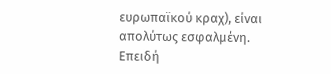ευρωπαϊκού κραχ), είναι απολύτως εσφαλμένη.
Επειδή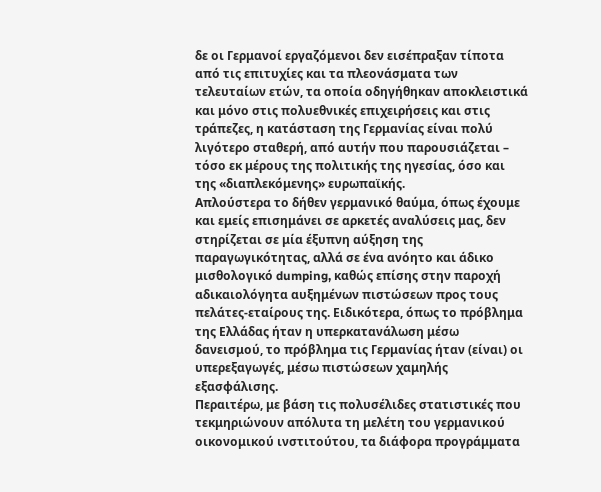δε οι Γερμανοί εργαζόμενοι δεν εισέπραξαν τίποτα από τις επιτυχίες και τα πλεονάσματα των τελευταίων ετών, τα οποία οδηγήθηκαν αποκλειστικά και μόνο στις πολυεθνικές επιχειρήσεις και στις τράπεζες, η κατάσταση της Γερμανίας είναι πολύ λιγότερο σταθερή, από αυτήν που παρουσιάζεται – τόσο εκ μέρους της πολιτικής της ηγεσίας, όσο και της «διαπλεκόμενης» ευρωπαϊκής.
Απλούστερα το δήθεν γερμανικό θαύμα, όπως έχουμε και εμείς επισημάνει σε αρκετές αναλύσεις μας, δεν στηρίζεται σε μία έξυπνη αύξηση της παραγωγικότητας, αλλά σε ένα ανόητο και άδικο μισθολογικό dumping, καθώς επίσης στην παροχή αδικαιολόγητα αυξημένων πιστώσεων προς τους πελάτες-εταίρους της. Ειδικότερα, όπως το πρόβλημα της Ελλάδας ήταν η υπερκατανάλωση μέσω δανεισμού, το πρόβλημα τις Γερμανίας ήταν (είναι) οι υπερεξαγωγές, μέσω πιστώσεων χαμηλής εξασφάλισης.
Περαιτέρω, με βάση τις πολυσέλιδες στατιστικές που τεκμηριώνουν απόλυτα τη μελέτη του γερμανικού οικονομικού ινστιτούτου, τα διάφορα προγράμματα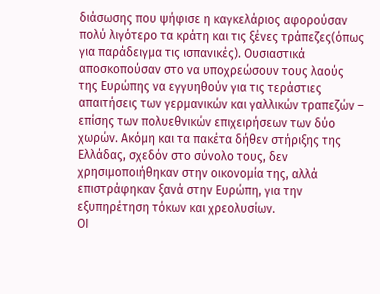διάσωσης που ψήφισε η καγκελάριος αφορούσαν πολύ λιγότερο τα κράτη και τις ξένες τράπεζες(όπως για παράδειγμα τις ισπανικές). Ουσιαστικά αποσκοπούσαν στο να υποχρεώσουν τους λαούς της Ευρώπης να εγγυηθούν για τις τεράστιες απαιτήσεις των γερμανικών και γαλλικών τραπεζών – επίσης των πολυεθνικών επιχειρήσεων των δύο χωρών. Ακόμη και τα πακέτα δήθεν στήριξης της Ελλάδας, σχεδόν στο σύνολο τους, δεν χρησιμοποιήθηκαν στην οικονομία της, αλλά επιστράφηκαν ξανά στην Ευρώπη, για την εξυπηρέτηση τόκων και χρεολυσίων.
ΟΙ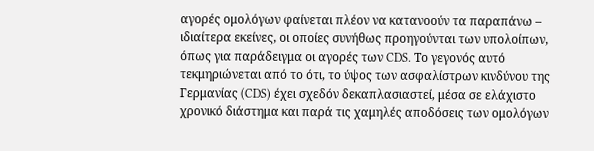αγορές ομολόγων φαίνεται πλέον να κατανοούν τα παραπάνω – ιδιαίτερα εκείνες, οι οποίες συνήθως προηγούνται των υπολοίπων, όπως για παράδειγμα οι αγορές των CDS. Το γεγονός αυτό τεκμηριώνεται από το ότι, το ύψος των ασφαλίστρων κινδύνου της Γερμανίας (CDS) έχει σχεδόν δεκαπλασιαστεί, μέσα σε ελάχιστο χρονικό διάστημα και παρά τις χαμηλές αποδόσεις των ομολόγων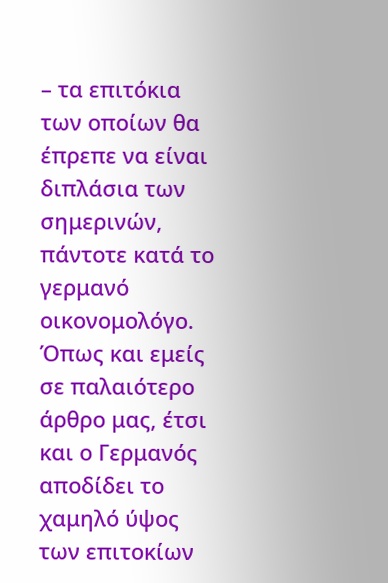– τα επιτόκια των οποίων θα έπρεπε να είναι διπλάσια των σημερινών, πάντοτε κατά το γερμανό οικονομολόγο.
Όπως και εμείς σε παλαιότερο άρθρο μας, έτσι και ο Γερμανός αποδίδει το χαμηλό ύψος των επιτοκίων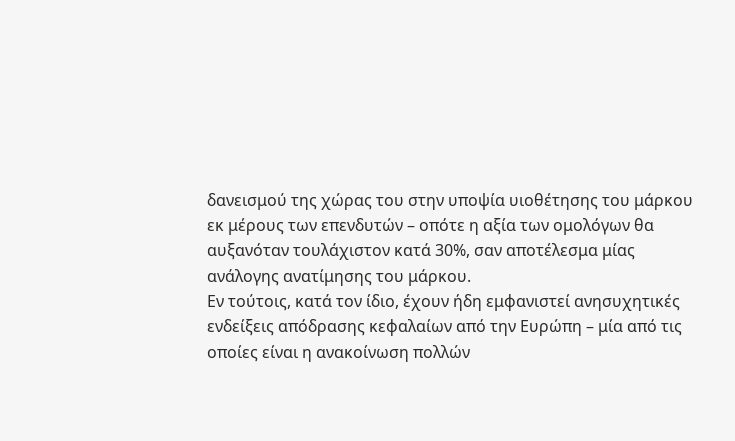δανεισμού της χώρας του στην υποψία υιοθέτησης του μάρκου εκ μέρους των επενδυτών – οπότε η αξία των ομολόγων θα αυξανόταν τουλάχιστον κατά 30%, σαν αποτέλεσμα μίας ανάλογης ανατίμησης του μάρκου.
Εν τούτοις, κατά τον ίδιο, έχουν ήδη εμφανιστεί ανησυχητικές ενδείξεις απόδρασης κεφαλαίων από την Ευρώπη – μία από τις οποίες είναι η ανακοίνωση πολλών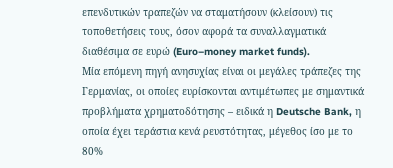επενδυτικών τραπεζών να σταματήσουν (κλείσουν) τις τοποθετήσεις τους, όσον αφορά τα συναλλαγματικά διαθέσιμα σε ευρώ (Euro–money market funds).
Μία επόμενη πηγή ανησυχίας είναι οι μεγάλες τράπεζες της Γερμανίας, οι οποίες ευρίσκονται αντιμέτωπες με σημαντικά προβλήματα χρηματοδότησης – ειδικά η Deutsche Bank, η οποία έχει τεράστια κενά ρευστότητας, μέγεθος ίσο με το 80%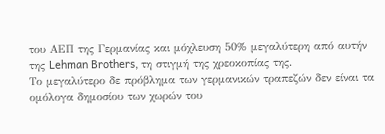του ΑΕΠ της Γερμανίας και μόχλευση 50% μεγαλύτερη από αυτήν της Lehman Brothers, τη στιγμή της χρεοκοπίας της.
Το μεγαλύτερο δε πρόβλημα των γερμανικών τραπεζών δεν είναι τα ομόλογα δημοσίου των χωρών του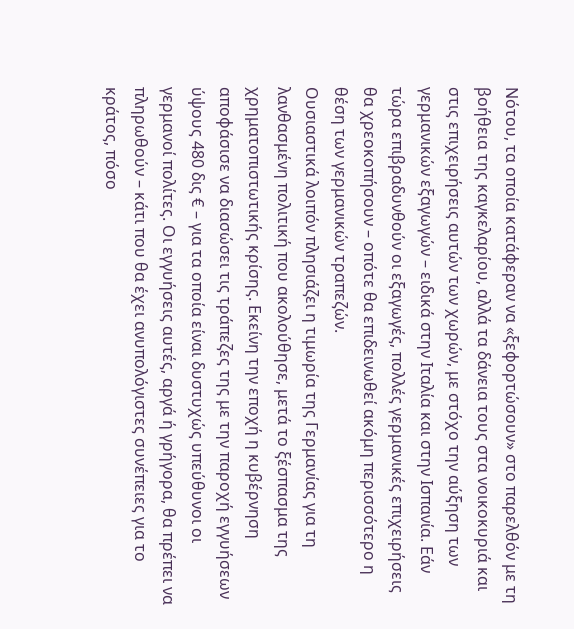Νότου, τα οποία κατάφεραν να «ξεφορτώσουν» στο παρελθόν με τη βοήθεια της καγκελαρίου, αλλά τα δάνεια τους στα νοικοκυριά και στις επιχειρήσεις αυτών των χωρών, με στόχο την αύξηση των γερμανικών εξαγωγών – ειδικά στην Ιταλία και στην Ισπανία. Εάν τώρα επιβραδυνθούν οι εξαγωγές, πολλές γερμανικές επιχειρήσεις θα χρεοκοπήσουν – οπότε θα επιδεινωθεί ακόμη περισσότερο η θέση των γερμανικών τραπεζών.
Ουσιαστικά λοιπόν πλησιάζει η τιμωρία της Γερμανίας για τη λανθασμένη πολιτική που ακολούθησε, μετά το ξέσπασμα της χρηματοπιστωτικής κρίσης. Εκείνη την εποχή η κυβέρνηση αποφάσισε να διασώσει τις τράπεζες της με την παροχή εγγυήσεων ύψους 480 δις € – για τα οποία είναι δυστυχώς υπεύθυνοι οι γερμανοί πολίτες. Οι εγγυήσεις αυτές, αργά ή γρήγορα, θα πρέπει να πληρωθούν – κάτι που θα έχει ανυπολόγιστες συνέπειες για το κράτος, πόσο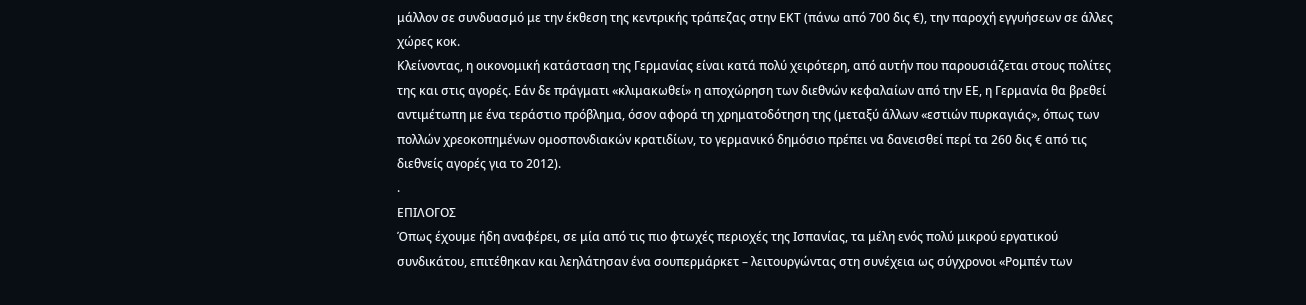μάλλον σε συνδυασμό με την έκθεση της κεντρικής τράπεζας στην ΕΚΤ (πάνω από 700 δις €), την παροχή εγγυήσεων σε άλλες χώρες κοκ.
Κλείνοντας, η οικονομική κατάσταση της Γερμανίας είναι κατά πολύ χειρότερη, από αυτήν που παρουσιάζεται στους πολίτες της και στις αγορές. Εάν δε πράγματι «κλιμακωθεί» η αποχώρηση των διεθνών κεφαλαίων από την ΕΕ, η Γερμανία θα βρεθεί αντιμέτωπη με ένα τεράστιο πρόβλημα, όσον αφορά τη χρηματοδότηση της (μεταξύ άλλων «εστιών πυρκαγιάς», όπως των πολλών χρεοκοπημένων ομοσπονδιακών κρατιδίων, το γερμανικό δημόσιο πρέπει να δανεισθεί περί τα 260 δις € από τις διεθνείς αγορές για το 2012).
.
ΕΠΙΛΟΓΟΣ
Όπως έχουμε ήδη αναφέρει, σε μία από τις πιο φτωχές περιοχές της Ισπανίας, τα μέλη ενός πολύ μικρού εργατικού συνδικάτου, επιτέθηκαν και λεηλάτησαν ένα σουπερμάρκετ – λειτουργώντας στη συνέχεια ως σύγχρονοι «Ρομπέν των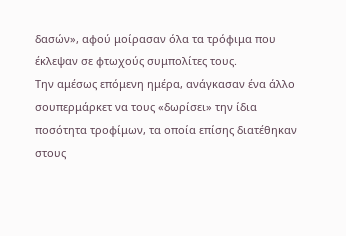δασών», αφού μοίρασαν όλα τα τρόφιμα που έκλεψαν σε φτωχούς συμπολίτες τους.
Την αμέσως επόμενη ημέρα, ανάγκασαν ένα άλλο σουπερμάρκετ να τους «δωρίσει» την ίδια ποσότητα τροφίμων, τα οποία επίσης διατέθηκαν στους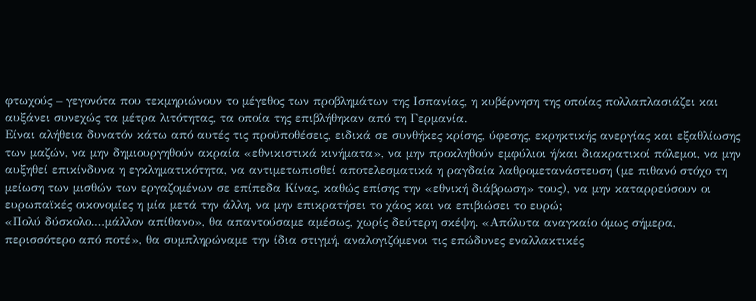φτωχούς – γεγονότα που τεκμηριώνουν το μέγεθος των προβλημάτων της Ισπανίας, η κυβέρνηση της οποίας πολλαπλασιάζει και αυξάνει συνεχώς τα μέτρα λιτότητας, τα οποία της επιβλήθηκαν από τη Γερμανία.
Είναι αλήθεια δυνατόν κάτω από αυτές τις προϋποθέσεις, ειδικά σε συνθήκες κρίσης, ύφεσης, εκρηκτικής ανεργίας και εξαθλίωσης των μαζών, να μην δημιουργηθούν ακραία «εθνικιστικά κινήματα», να μην προκληθούν εμφύλιοι ή/και διακρατικοί πόλεμοι, να μην αυξηθεί επικίνδυνα η εγκληματικότητα, να αντιμετωπισθεί αποτελεσματικά η ραγδαία λαθρομετανάστευση (με πιθανό στόχο τη μείωση των μισθών των εργαζομένων σε επίπεδα Κίνας, καθώς επίσης την «εθνική διάβρωση» τους), να μην καταρρεύσουν οι ευρωπαϊκές οικονομίες η μία μετά την άλλη, να μην επικρατήσει το χάος και να επιβιώσει το ευρώ;
«Πολύ δύσκολο.…μάλλον απίθανο», θα απαντούσαμε αμέσως, χωρίς δεύτερη σκέψη. «Απόλυτα αναγκαίο όμως σήμερα, περισσότερο από ποτέ», θα συμπληρώναμε την ίδια στιγμή, αναλογιζόμενοι τις επώδυνες εναλλακτικές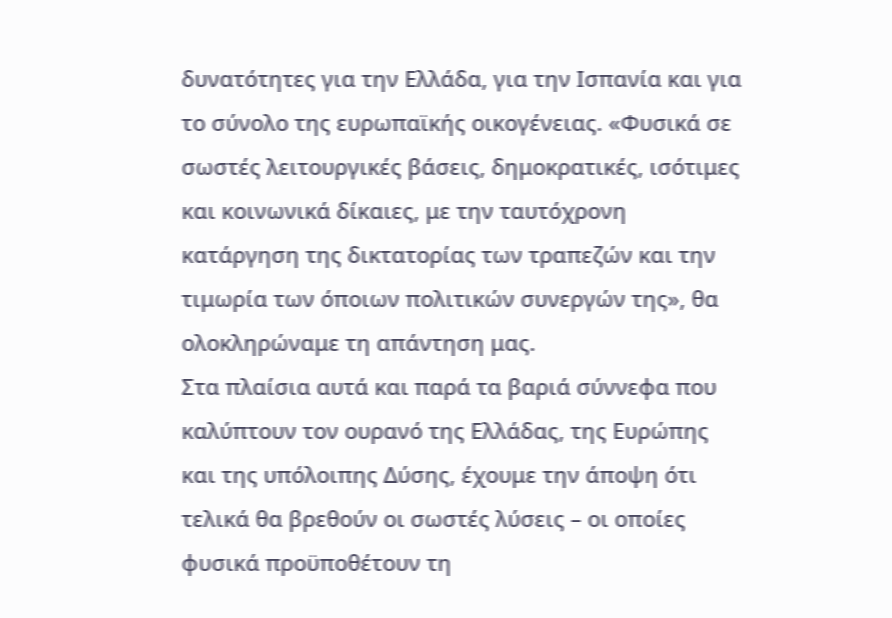δυνατότητες για την Ελλάδα, για την Ισπανία και για το σύνολο της ευρωπαϊκής οικογένειας. «Φυσικά σε σωστές λειτουργικές βάσεις, δημοκρατικές, ισότιμες και κοινωνικά δίκαιες, με την ταυτόχρονη κατάργηση της δικτατορίας των τραπεζών και την τιμωρία των όποιων πολιτικών συνεργών της», θα ολοκληρώναμε τη απάντηση μας.
Στα πλαίσια αυτά και παρά τα βαριά σύννεφα που καλύπτουν τον ουρανό της Ελλάδας, της Ευρώπης και της υπόλοιπης Δύσης, έχουμε την άποψη ότι τελικά θα βρεθούν οι σωστές λύσεις – οι οποίες φυσικά προϋποθέτουν τη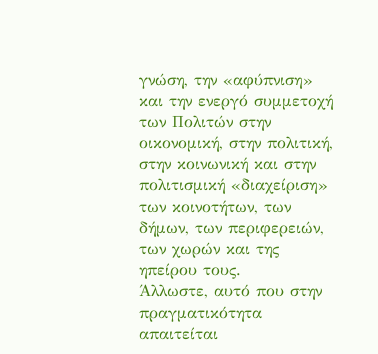γνώση, την «αφύπνιση» και την ενεργό συμμετοχή των Πολιτών στην οικονομική, στην πολιτική, στην κοινωνική και στην πολιτισμική «διαχείριση» των κοινοτήτων, των δήμων, των περιφερειών, των χωρών και της ηπείρου τους.
Άλλωστε, αυτό που στην πραγματικότητα απαιτείται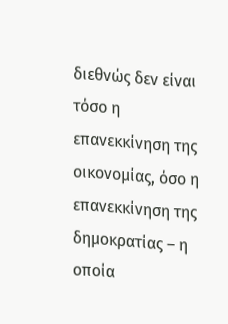διεθνώς δεν είναι τόσο η επανεκκίνηση της οικονομίας, όσο η επανεκκίνηση της δημοκρατίας – η οποία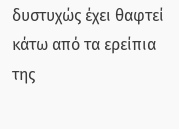δυστυχώς έχει θαφτεί κάτω από τα ερείπια της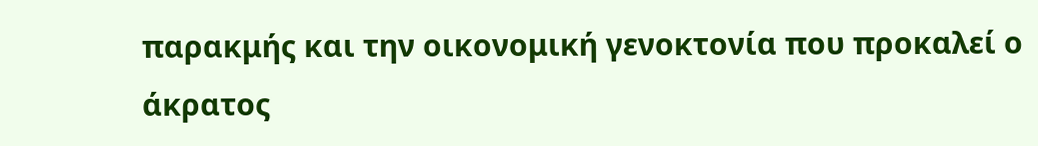παρακμής και την οικονομική γενοκτονία που προκαλεί ο άκρατος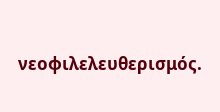νεοφιλελευθερισμός.